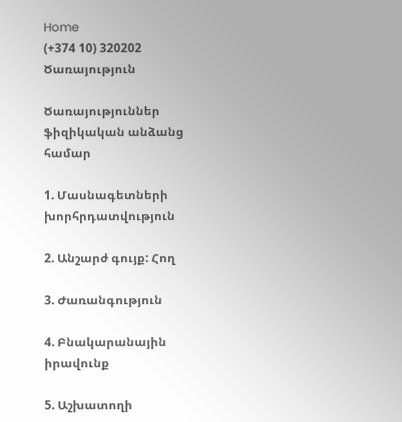Home
(+374 10) 320202
Ծառայություն

Ծառայություններ ֆիզիկական անձանց համար

1. Մասնագետների խորհրդատվություն

2. Անշարժ գույք: Հող

3. Ժառանգություն

4. Բնակարանային իրավունք

5. Աշխատողի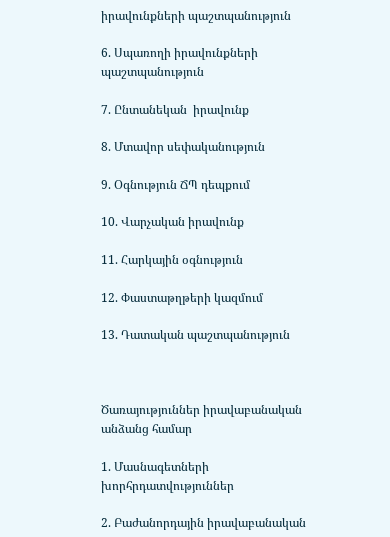իրավունքների պաշտպանություն

6. Սպառողի իրավունքների պաշտպանություն

7. Ընտանեկան  իրավունք

8. Մտավոր սեփականություն

9. Օգնություն ՃՊ դեպքում

10. Վարչական իրավունք

11. Հարկային օգնություն

12. Փաստաթղթերի կազմում

13. Դատական պաշտպանություն



Ծառայություններ իրավաբանական անձանց համար

1. Մասնագետների խորհրդատվություններ

2. Բաժանորդային իրավաբանական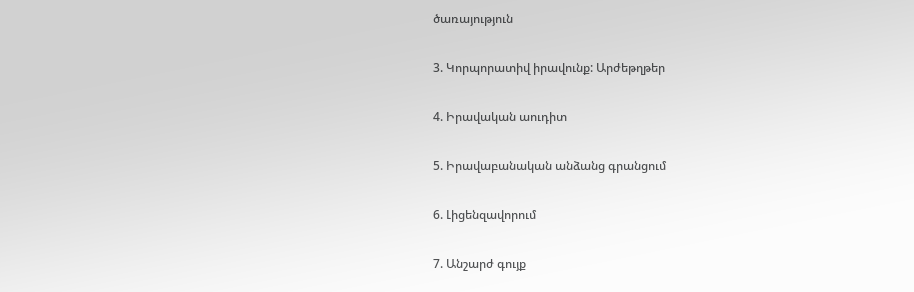ծառայություն

3. Կորպորատիվ իրավունք: Արժեթղթեր

4. Իրավական աուդիտ

5. Իրավաբանական անձանց գրանցում

6. Լիցենզավորում

7. Անշարժ գույք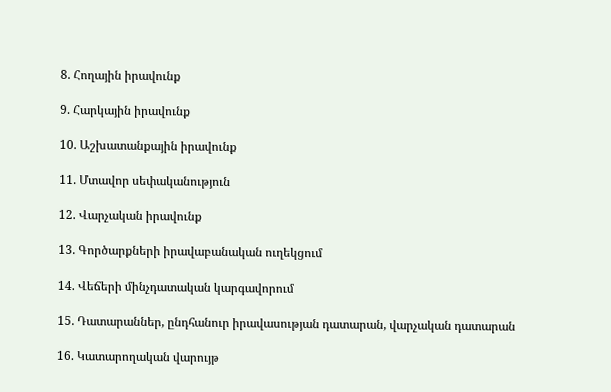8. Հողային իրավունք

9. Հարկային իրավունք

10. Աշխատանքային իրավունք

11. Մտավոր սեփականություն

12. Վարչական իրավունք

13. Գործարքների իրավաբանական ուղեկցում

14. Վեճերի մինչդատական կարգավորում

15. Դատարաններ, ընդհանուր իրավասության դատարան, վարչական դատարան

16. Կատարողական վարույթ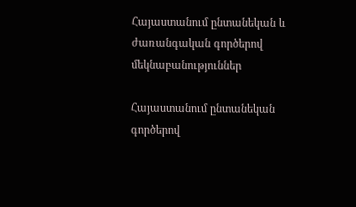Հայաստանում ընտանեկան և ժառանգական գործերով մեկնաբանություններ

Հայաստանում ընտանեկան գործերով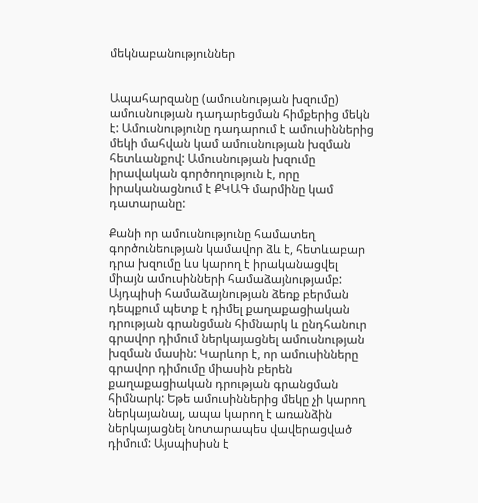մեկնաբանություններ


Ապահարզանը (ամուսնության խզումը) ամուսնության դադարեցման հիմքերից մեկն է: Ամուսնությունը դադարում է ամուսիններից մեկի մահվան կամ ամուսնության խզման հետևանքով: Ամուսնության խզումը իրավական գործողություն է, որը իրականացնում է ՔԿԱԳ մարմինը կամ դատարանը:

Քանի որ ամուսնությունը համատեղ գործունեության կամավոր ձև է, հետևաբար դրա խզումը ևս կարող է իրականացվել միայն ամուսինների համաձայնությամբ: Այդպիսի համաձայնության ձեռք բերման դեպքում պետք է դիմել քաղաքացիական դրության գրանցման հիմնարկ և ընդհանուր գրավոր դիմում ներկայացնել ամուսնության խզման մասին: Կարևոր է, որ ամուսինները գրավոր դիմումը միասին բերեն քաղաքացիական դրության գրանցման հիմնարկ: Եթե ամուսիններից մեկը չի կարող ներկայանալ, ապա կարող է առանձին ներկայացնել նոտարապես վավերացված դիմում: Այսպիսիսն է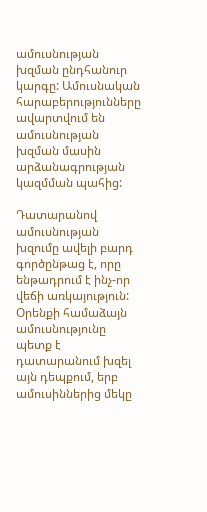ամուսնության խզման ընդհանուր կարգը: Ամուսնական հարաբերությունները ավարտվում են ամուսնության խզման մասին արձանագրության կազմման պահից:

Դատարանով ամուսնության խզումը ավելի բարդ գործընթաց է, որը ենթադրում է ինչ-որ վեճի առկայություն: Օրենքի համաձայն ամուսնությունը պետք է դատարանում խզել այն դեպքում, երբ ամուսիններից մեկը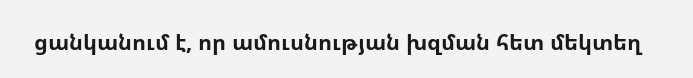ցանկանում է, որ ամուսնության խզման հետ մեկտեղ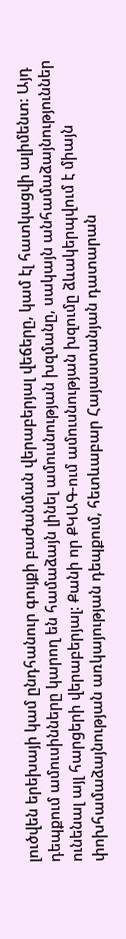լուծվեն երեխայի կամ ընդհանուր գույքի բաժանման վերաբերյալ վեճերը, կամ էլ հատկացվի ալիմենտ: Այդ դեպքում ամուսինները կարող են համաձայն լինել ամուսնության խզմանը, սակայն անհամաձայնություններ ունենալ այլ հարցերի վերաբերյալ: Քանի որ ՔԿԱԳ-ում ամուսնության խզումը ձևակերպվում է միայն փոխհամաձայնության առկայության դեպքում, հետևաբար Հայաստանյան դատարան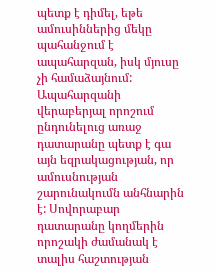պետք է դիմել, եթե ամուսիններից մեկը պահանջում է ապահարզան, իսկ մյուսը չի համաձայնում: Ապահարզանի վերաբերյալ որոշում ընդունելուց առաջ դատարանը պետք է գա այն եզրակացության, որ ամուսնության շարունակումն անհնարին է: Սովորաբար դատարանը կողմերին որոշակի ժամանակ է տալիս հաշտության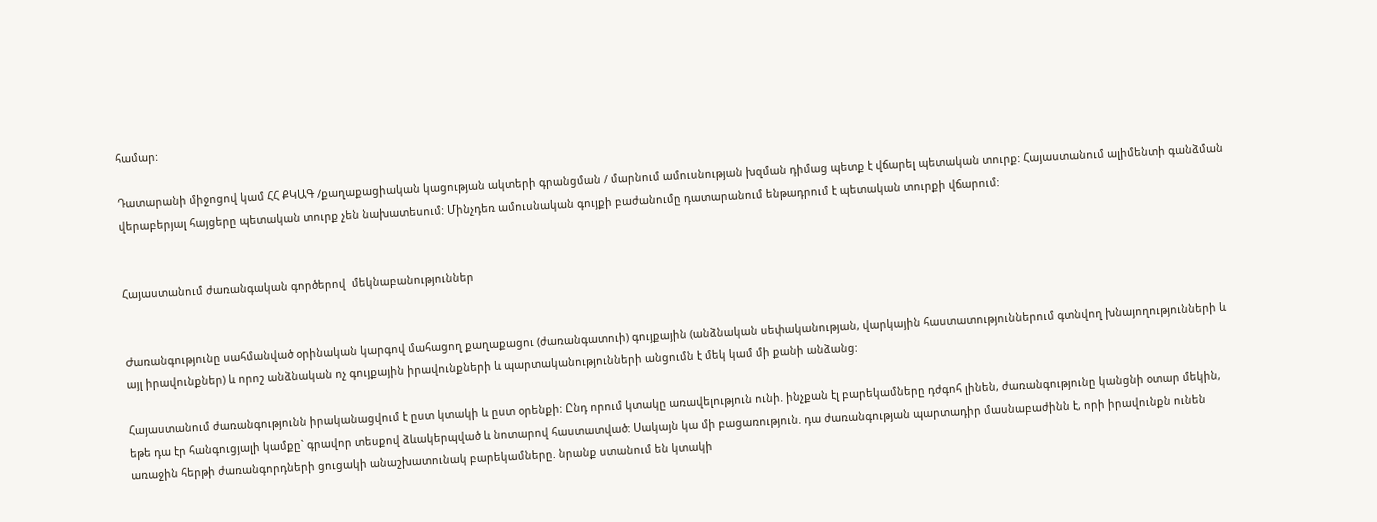համար:

Դատարանի միջոցով կամ ՀՀ ՔԿԱԳ /քաղաքացիական կացության ակտերի գրանցման / մարնում ամուսնության խզման դիմաց պետք է վճարել պետական տուրք: Հայաստանում ալիմենտի գանձման վերաբերյալ հայցերը պետական տուրք չեն նախատեսում: Մինչդեռ ամուսնական գույքի բաժանումը դատարանում ենթադրում է պետական տուրքի վճարում:


Հայաստանում ժառանգական գործերով  մեկնաբանություններ


Ժառանգությունը սահմանված օրինական կարգով մահացող քաղաքացու (ժառանգատուի) գույքային (անձնական սեփականության, վարկային հաստատություններում գտնվող խնայողությունների և այլ իրավունքներ) և որոշ անձնական ոչ գույքային իրավունքների և պարտականությունների անցումն է մեկ կամ մի քանի անձանց:

Հայաստանում ժառանգությունն իրականացվում է ըստ կտակի և ըստ օրենքի: Ընդ որում կտակը առավելություն ունի. ինչքան էլ բարեկամները դժգոհ լինեն, ժառանգությունը կանցնի օտար մեկին, եթե դա էր հանգուցյալի կամքը` գրավոր տեսքով ձևակերպված և նոտարով հաստատված: Սակայն կա մի բացառություն. դա ժառանգության պարտադիր մասնաբաժինն է, որի իրավունքն ունեն առաջին հերթի ժառանգորդների ցուցակի անաշխատունակ բարեկամները. նրանք ստանում են կտակի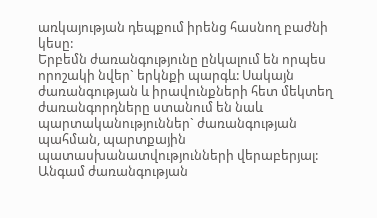առկայության դեպքում իրենց հասնող բաժնի կեսը:
Երբեմն ժառանգությունը ընկալում են որպես որոշակի նվեր` երկնքի պարգև: Սակայն ժառանգության և իրավունքների հետ մեկտեղ ժառանգորդները ստանում են նաև պարտականություններ` ժառանգության պահման, պարտքային պատասխանատվությունների վերաբերյալ: Անգամ ժառանգության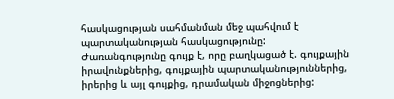հասկացության սահմանման մեջ պահվում է պարտականության հասկացությունը:
Ժառանգությունը գույք է, որը բաղկացած է. գույքային իրավունքներից, գույքային պարտականություններից, իրերից և այլ գույքից, դրամական միջոցներից: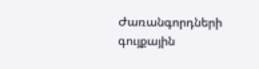Ժառանգորդների գույքային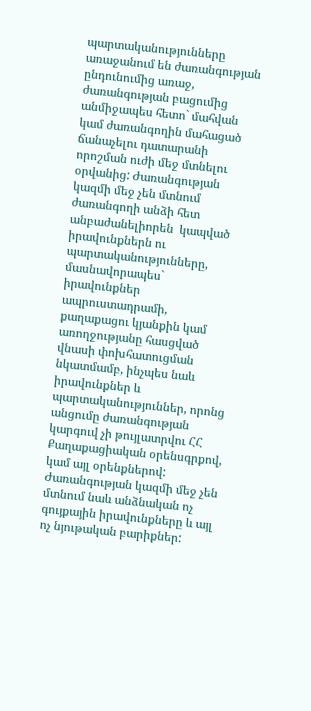պարտականությունները առաջանում են ժառանգության ընդունումից առաջ, ժառանգության բացումից անմիջապես հետո` մահվան կամ ժառանգողին մահացած ճանաչելու դատարանի որոշման ուժի մեջ մտնելու օրվանից: Ժառանգության կազմի մեջ չեն մտնում ժառանգողի անձի հետ անբաժանելիորեն  կապված իրավունքներն ու պարտականությունները, մասնավորապես` իրավունքներ ապրուստադրամի, քաղաքացու կյանքին կամ առողջությանը հասցված վնասի փոխհատուցման նկատմամբ, ինչպես նաև իրավունքներ և պարտականություններ, որոնց անցումը ժառանգության կարգուվ չի թույլատրվու ՀՀ Քաղաքացիական օրենսգրքով, կամ այլ օրենքներով: Ժառանգության կազմի մեջ չեն մտնում նաև անձնական ոչ գույքային իրավունքները և այլ ոչ նյութական բարիքներ: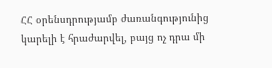ՀՀ օրենսդրությամբ ժառանգությունից կարելի է հրաժարվել, բայց ոչ դրա մի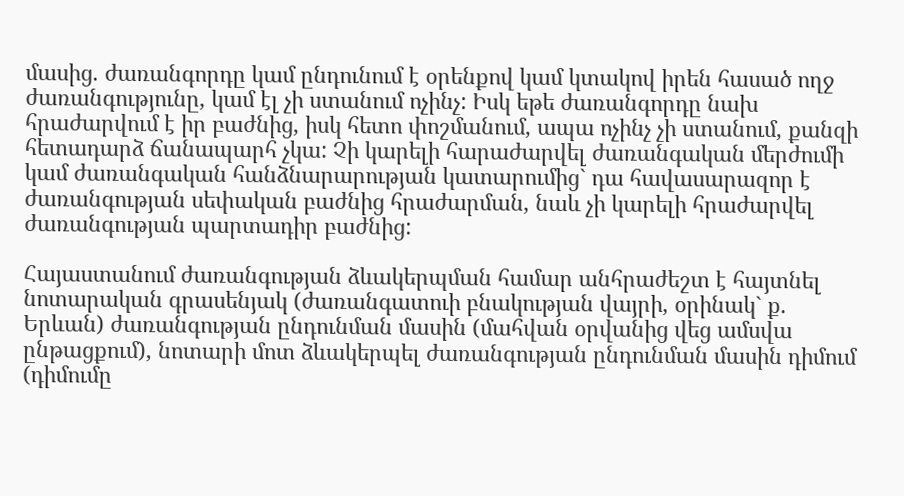մասից. ժառանգորդը կամ ընդունում է օրենքով կամ կտակով իրեն հասած ողջ ժառանգությունը, կամ էլ չի ստանում ոչինչ: Իսկ եթե ժառանգորդը նախ հրաժարվում է իր բաժնից, իսկ հետո փոշմանում, ապա ոչինչ չի ստանում, քանզի հետադարձ ճանապարհ չկա: Չի կարելի հարաժարվել ժառանգական մերժումի կամ ժառանգական հանձնարարության կատարումից` դա հավասարազոր է ժառանգության սեփական բաժնից հրաժարման, նաև չի կարելի հրաժարվել ժառանգության պարտադիր բաժնից:

Հայաստանում ժառանգության ձևակերպման համար անհրաժեշտ է հայտնել նոտարական գրասենյակ (ժառանգատուի բնակության վայրի, օրինակ` ք. Երևան) ժառանգության ընդունման մասին (մահվան օրվանից վեց ամսվա ընթացքում), նոտարի մոտ ձևակերպել ժառանգության ընդունման մասին դիմում (դիմումը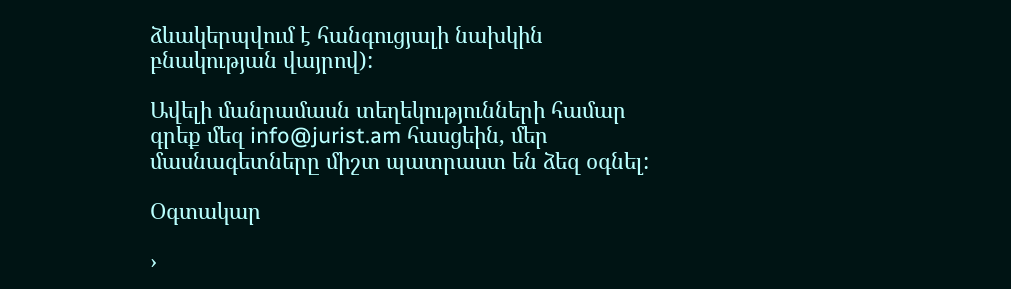ձևակերպվում է հանգուցյալի նախկին բնակության վայրով):

Ավելի մանրամասն տեղեկությունների համար գրեք մեզ info@jurist.am հասցեին, մեր մասնագետները միշտ պատրաստ են ձեզ օգնել:

Օգտակար

›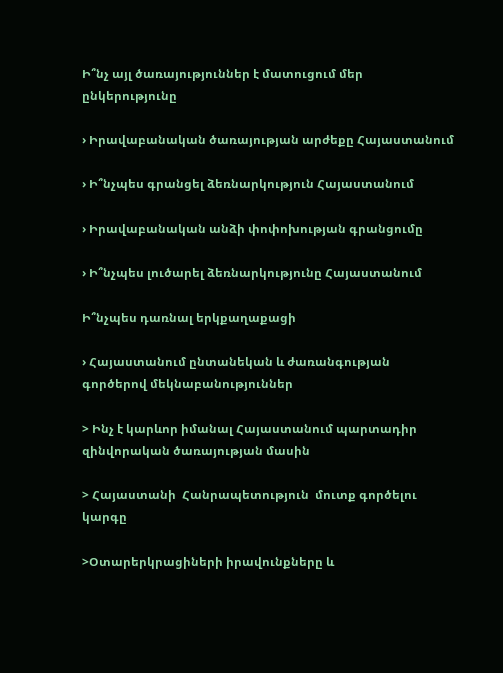Ի՞նչ այլ ծառայություններ է մատուցում մեր ընկերությունը

› Իրավաբանական ծառայության արժեքը Հայաստանում

› Ի՞նչպես գրանցել ձեռնարկություն Հայաստանում

› Իրավաբանական անձի փոփոխության գրանցումը

› Ի՞նչպես լուծարել ձեռնարկությունը Հայաստանում

Ի՞նչպես դառնալ երկքաղաքացի

› Հայաստանում ընտանեկան և ժառանգության գործերով մեկնաբանություններ

> Ինչ է կարևոր իմանալ Հայաստանում պարտադիր զինվորական ծառայության մասին

> Հայաստանի  Հանրապետություն  մուտք գործելու կարգը

>Օտարերկրացիների իրավունքները և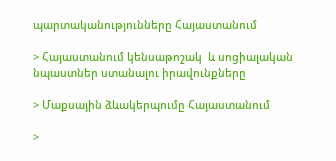պարտականությունները Հայաստանում

> Հայաստանում կենսաթոշակ  և սոցիալական նպաստներ ստանալու իրավունքները

> Մաքսային ձևակերպումը Հայաստանում

>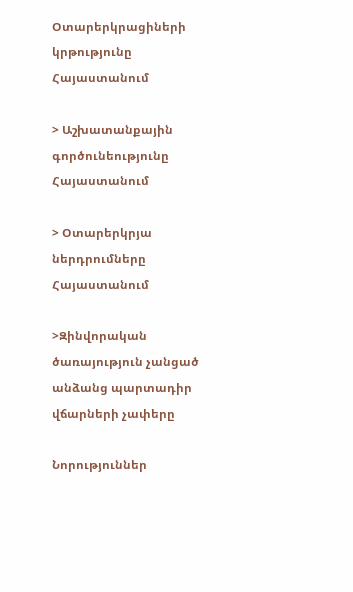Օտարերկրացիների կրթությունը Հայաստանում

> Աշխատանքային գործունեությունը Հայաստանում

> Օտարերկրյա ներդրումները Հայաստանում

>Զինվորական ծառայություն չանցած անձանց պարտադիր վճարների չափերը

Նորություններ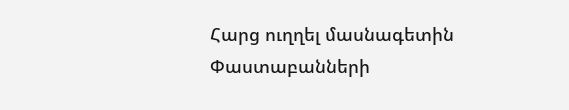Հարց ուղղել մասնագետին
Փաստաբանների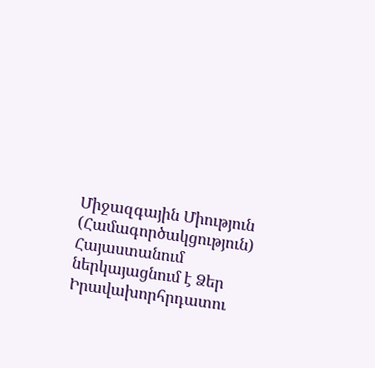Միջազգային Միություն (Համագործակցություն) Հայաստանում ներկայացնում է Ձեր Իրավախորհրդատու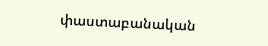փաստաբանական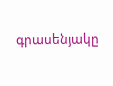գրասենյակը